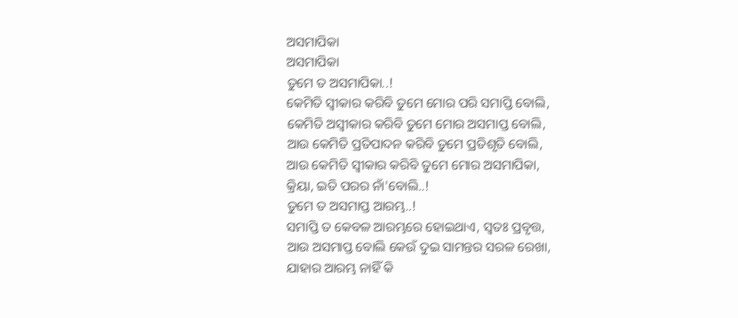ଅସମାପିକା
ଅସମାପିକା
ତୁମେ ତ ଅସମାପିକା..!
କେମିତି ସ୍ୱୀକାର କରିବି ତୁମେ ମୋର ପରି ସମାପ୍ତି ବୋଲି,
କେମିତି ଅସ୍ବୀକାର କରିବି ତୁମେ ମୋର ଅସମାପ୍ତ ବୋଲି,
ଆଉ କେମିତି ପ୍ରତିପାଦନ କରିବି ତୁମେ ପ୍ରତିଶୃତି ବୋଲି,
ଆଉ କେମିତି ସ୍ୱୀକାର କରିବି ତୁମେ ମୋର ଅସମାପିକା,
କ୍ରିୟା, ଇତି ପରର ନାଁ'ବୋଲି..!
ତୁମେ ତ ଅସମାପ୍ତ ଆରମ୍ଭ..!
ସମାପ୍ତି ତ କେବଳ ଆରମ୍ଭରେ ହୋଇଥାଏ, ସ୍ୱତଃ ପ୍ରବୃତ୍ତ,
ଆଉ ଅସମାପ୍ତ ବୋଲି କେଉଁ ଦୁଇ ସାମନ୍ତର ସରଳ ରେଖା,
ଯାହାର ଆରମ୍ଭ ନାହିଁ କି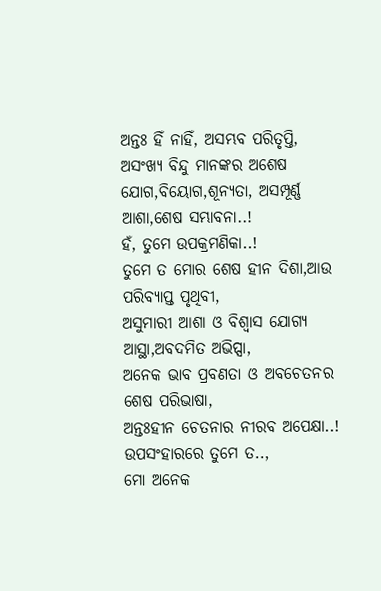ଅନ୍ତଃ ହିଁ ନାହିଁ, ଅସମ୍ଭବ ପରିତୃପ୍ତି,
ଅସଂଖ୍ୟ ବିନ୍ଦୁ ମାନଙ୍କର ଅଶେଷ ଯୋଗ,ବିୟୋଗ,ଶୂନ୍ୟତା, ଅସମ୍ପୂର୍ଣ୍ଣ ଆଶା,ଶେଷ ସମ୍ଭାବନା..!
ହଁ, ତୁମେ ଉପକ୍ରମଣିକା..!
ତୁମେ ତ ମୋର ଶେଷ ହୀନ ଦିଶା,ଆଉ ପରିବ୍ୟାପ୍ତ ପୃଥିବୀ,
ଅସୁମାରୀ ଆଶା ଓ ବିଶ୍ୱାସ ଯୋଗ୍ୟ ଆସ୍ଥା,ଅବଦମିତ ଅଭିପ୍ସା,
ଅନେକ ଭାବ ପ୍ରବଣତା ଓ ଅବଚେତନର ଶେଷ ପରିଭାଷା,
ଅନ୍ତଃହୀନ ଚେତନାର ନୀରବ ଅପେକ୍ଷା..!
ଉପସଂହାରରେ ତୁମେ ତ..,
ମୋ ଅନେକ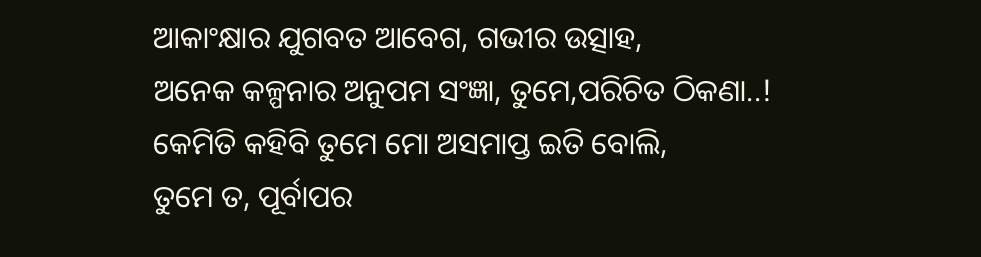ଆକାଂକ୍ଷାର ଯୁଗବତ ଆବେଗ, ଗଭୀର ଉତ୍ସାହ,
ଅନେକ କଳ୍ପନାର ଅନୁପମ ସଂଜ୍ଞା, ତୁମେ,ପରିଚିତ ଠିକଣା..!
କେମିତି କହିବି ତୁମେ ମୋ ଅସମାପ୍ତ ଇତି ବୋଲି,
ତୁମେ ତ, ପୂର୍ବାପର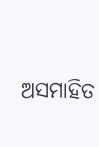ଅସମାହିତ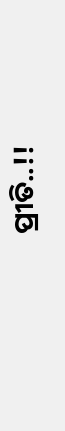ପ୍ରୀତି..!!